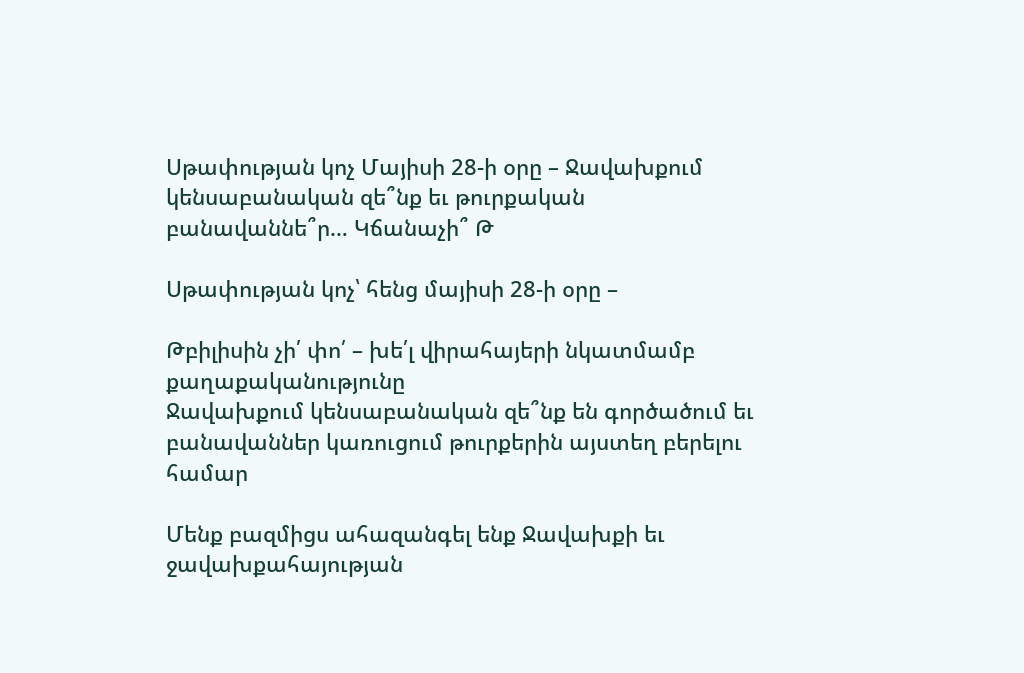Սթափության կոչ Մայիսի 28-ի օրը – Ջավախքում կենսաբանական զե՞նք եւ թուրքական բանավաննե՞ր… Կճանաչի՞ Թ

Սթափության կոչ՝ հենց մայիսի 28-ի օրը –

Թբիլիսին չի՛ փո՛ – խե՛լ վիրահայերի նկատմամբ քաղաքականությունը
Ջավախքում կենսաբանական զե՞նք են գործածում եւ բանավաններ կառուցում թուրքերին այստեղ բերելու համար

Մենք բազմիցս ահազանգել ենք Ջավախքի եւ ջավախքահայության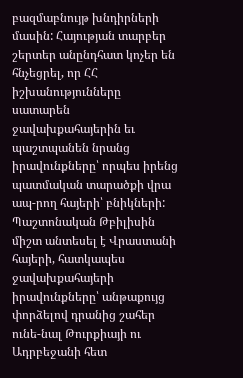բազմաբնույթ խնդիրների մասին: Հայության տարբեր շերտեր անընդհատ կոչեր են հնչեցրել, որ ՀՀ իշխանությունները սատարեն ջավախքահայերին եւ պաշտպանեն նրանց իրավունքները՝ որպես իրենց պատմական տարածքի վրա ապ-րող հայերի՝ բնիկների:
Պաշտոնական Թբիլիսին միշտ անտեսել է Վրաստանի հայերի, հատկապես ջավախքահայերի իրավունքները՝ անթաքույց փորձելով դրանից շահեր ունե-նալ Թուրքիայի ու Ադրբեջանի հետ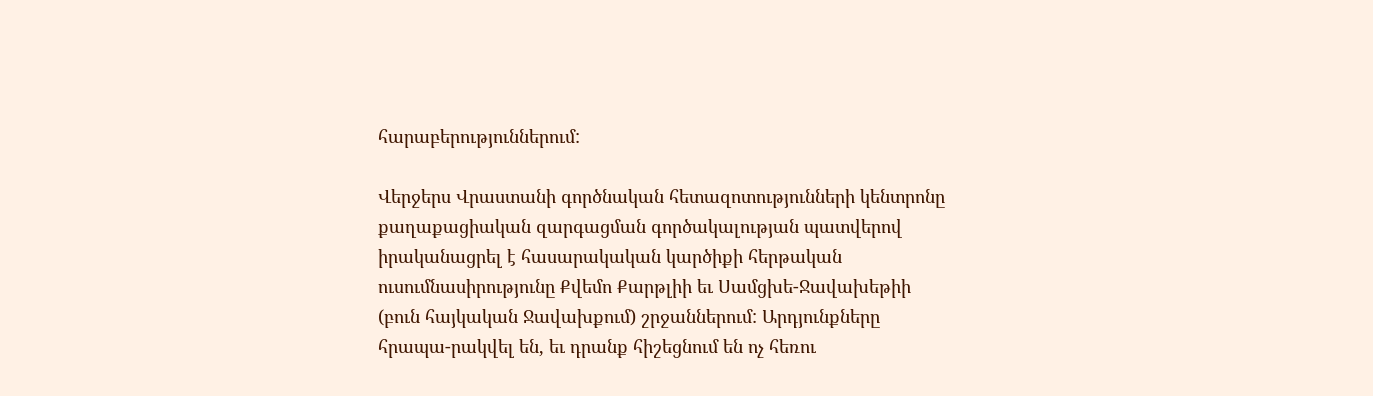հարաբերություններում:

Վերջերս Վրաստանի գործնական հետազոտությունների կենտրոնը քաղաքացիական զարգացման գործակալության պատվերով իրականացրել է հասարակական կարծիքի հերթական ուսումնասիրությունը Քվեմո Քարթլիի եւ Սամցխե-Ջավախեթիի (բուն հայկական Ջավախքում) շրջաններում: Արդյունքները հրապա-րակվել են, եւ դրանք հիշեցնում են ոչ հեռու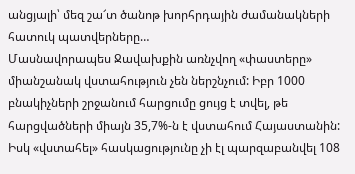անցյալի՝ մեզ շա՜տ ծանոթ խորհրդային ժամանակների հատուկ պատվերները…
Մասնավորապես Ջավախքին առնչվող «փաստերը» միանշանակ վստահություն չեն ներշնչում: Իբր 1000 բնակիչների շրջանում հարցումը ցույց է տվել, թե հարցվածների միայն 35,7%-ն է վստահում Հայաստանին: Իսկ «վստահել» հասկացությունը չի էլ պարզաբանվել 108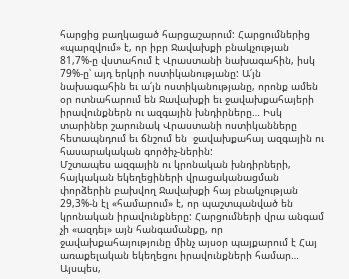հարցից բաղկացած հարցաշարում: Հարցումներից «պարզվում» է, որ իբր Ջավախքի բնակչության 81,7%-ը վստահում է Վրաստանի նախագահին, իսկ 79%-ը՝ այդ երկրի ոստիկանությանը: Ա՛յն նախագահին եւ ա՛յն ոստիկանությանը, որոնք ամեն օր ոտնահարում են Ջավախքի եւ ջավախքահայերի իրավունքներն ու ազգային խնդիրները… Իսկ տարիներ շարունակ Վրաստանի ոստիկանները հետապնդում եւ ճնշում են  ջավախքահայ ազգային ու հասարակական գործիչ-ներին:
Մշտապես ազգային ու կրոնական խնդիրների, հայկական եկեղեցիների վրացականացման փորձերին բախվող Ջավախքի հայ բնակչության 29,3%-ն էլ «համարում» է, որ պաշտպանված են կրոնական իրավունքները: Հարցումների վրա անգամ չի «ազդել» այն հանգամանքը, որ ջավախքահայությունը մինչ այսօր պայքարում է Հայ առաքելական եկեղեցու իրավունքների համար…
Այսպես,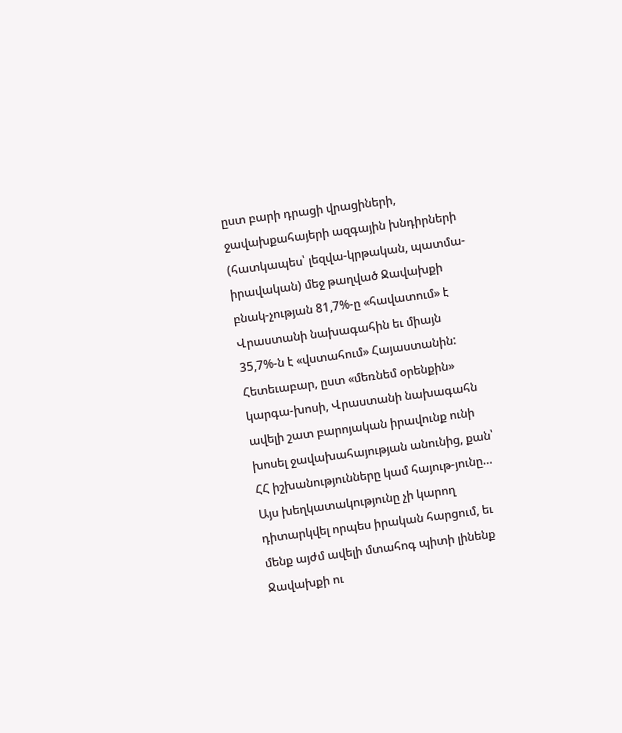ըստ բարի դրացի վրացիների, ջավախքահայերի ազգային խնդիրների (հատկապես՝ լեզվա-կրթական, պատմա-իրավական) մեջ թաղված Ջավախքի բնակ-չության 81,7%-ը «հավատում» է Վրաստանի նախագահին եւ միայն 35,7%-ն է «վստահում» Հայաստանին: Հետեւաբար, ըստ «մեռնեմ օրենքին» կարգա-խոսի, Վրաստանի նախագահն ավելի շատ բարոյական իրավունք ունի խոսել ջավախահայության անունից, քան՝ ՀՀ իշխանությունները կամ հայութ-յունը…
Այս խեղկատակությունը չի կարող դիտարկվել որպես իրական հարցում, եւ մենք այժմ ավելի մտահոգ պիտի լինենք Ջավախքի ու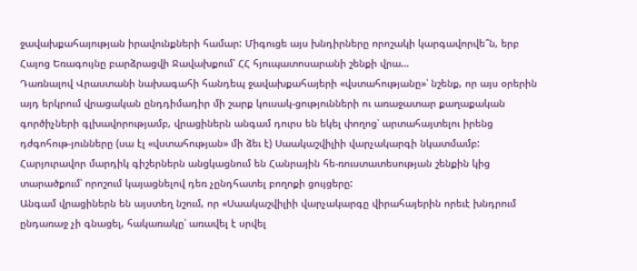ջավախքահայության իրավունքների համար: Միգուցե այս խնդիրները որոշակի կարգավորվե՞ն, երբ Հայոց Եռագույնը բարձրացվի Ջավախքում՝ ՀՀ հյուպատոսարանի շենքի վրա…
Դառնալով Վրաստանի նախագահի հանդեպ ջավախքահայերի «վստահությանը»՝ նշենք, որ այս օրերին այդ երկրում վրացական ընդդիմադիր մի շարք կուսակ-ցությունների ու առաջատար քաղաքական գործիչների գլխավորությամբ, վրացիներն անգամ դուրս են եկել փողոց՝ արտահայտելու իրենց դժգոհութ-յունները (սա էլ «վստահության» մի ձեւ է) Սաակաշվիլիի վարչակարգի նկատմամբ: Հարյուրավոր մարդիկ գիշերներն անցկացնում են Հանրային հե-ռուստատեսության շենքին կից տարածքում՝ որոշում կայացնելով դեռ չընդհատել բողոքի ցույցերը:
Անգամ վրացիներն են այստեղ նշում, որ «Սաակաշվիլիի վարչակարգը վիրահայերին որեւէ խնդրում ընդառաջ չի գնացել, հակառակը՝ առավել է սրվել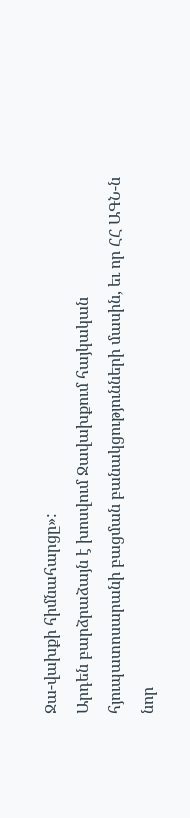Ջա-վախքի հիմնահարցը»:
Արդեն բարձրաձայն է խոսվում Ջավախքում հայկական հյուպատոսարանի բացման բանակցությունների մասին, եւ որ ՀՀ ԱԳՆ-ն նոր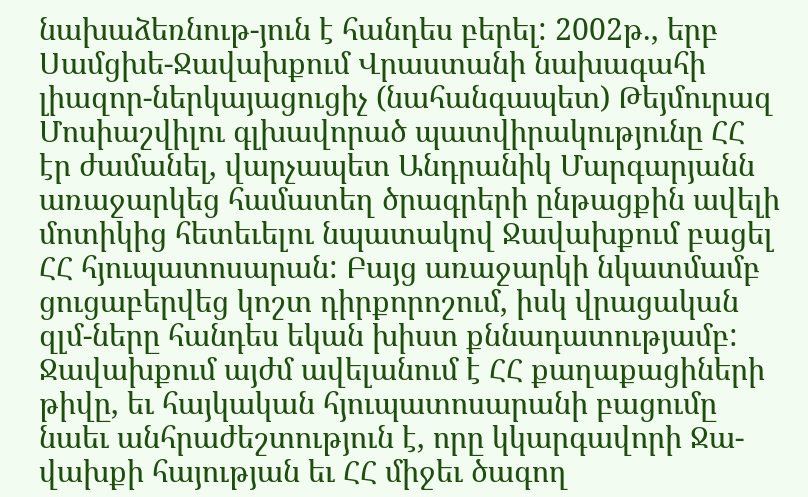նախաձեռնութ-յուն է հանդես բերել: 2002թ., երբ Սամցխե-Ջավախքում Վրաստանի նախագահի լիազոր-ներկայացուցիչ (նահանգապետ) Թեյմուրազ Մոսիաշվիլու գլխավորած պատվիրակությունը ՀՀ էր ժամանել, վարչապետ Անդրանիկ Մարգարյանն առաջարկեց համատեղ ծրագրերի ընթացքին ավելի մոտիկից հետեւելու նպատակով Ջավախքում բացել ՀՀ հյուպատոսարան: Բայց առաջարկի նկատմամբ ցուցաբերվեց կոշտ դիրքորոշում, իսկ վրացական զլմ-ները հանդես եկան խիստ քննադատությամբ:
Ջավախքում այժմ ավելանում է ՀՀ քաղաքացիների թիվը, եւ հայկական հյուպատոսարանի բացումը նաեւ անհրաժեշտություն է, որը կկարգավորի Ջա-վախքի հայության եւ ՀՀ միջեւ ծագող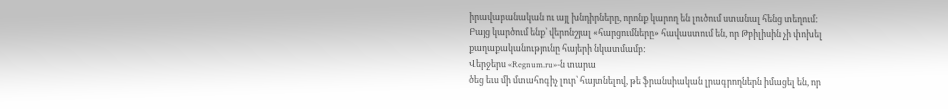իրավաբանական ու այլ խնդիրները, որոնք կարող են լուծում ստանալ հենց տեղում:
Բայց կարծում ենք՝ վերոնշյալ «հարցումները» հավաստում են, որ Թբիլիսին չի փոխել քաղաքականությունը հայերի նկատմամբ:
Վերջերս «Regnum.ru»-ն տարա
ծեց եւս մի մտահոգիչ լուր՝ հայտնելով, թե ֆրանսիական լրագրողներն իմացել են, որ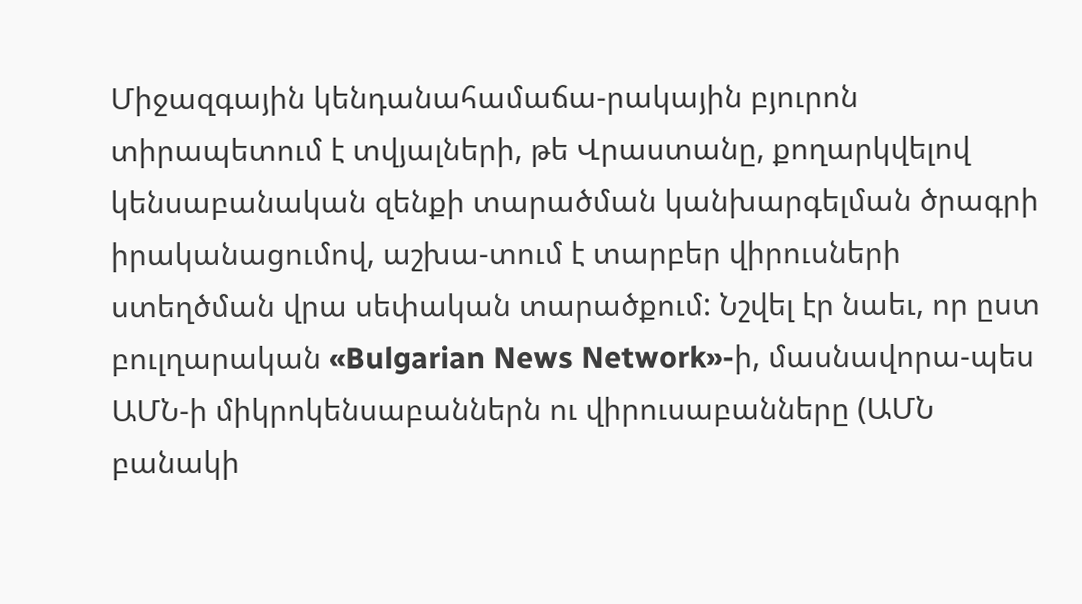Միջազգային կենդանահամաճա-րակային բյուրոն տիրապետում է տվյալների, թե Վրաստանը, քողարկվելով կենսաբանական զենքի տարածման կանխարգելման ծրագրի իրականացումով, աշխա-տում է տարբեր վիրուսների ստեղծման վրա սեփական տարածքում: Նշվել էր նաեւ, որ ըստ բուլղարական «Bulgarian News Network»-ի, մասնավորա-պես ԱՄՆ-ի միկրոկենսաբաններն ու վիրուսաբանները (ԱՄՆ բանակի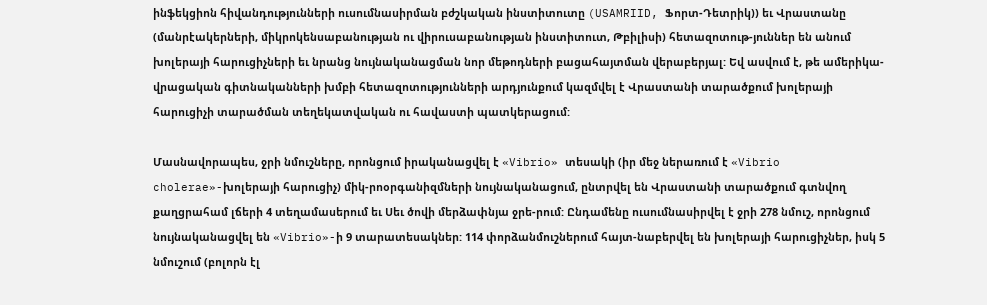ինֆեկցիոն հիվանդությունների ուսումնասիրման բժշկական ինստիտուտը (USAMRIID, Ֆորտ-Դետրիկ)) եւ Վրաստանը (մանրէակերների, միկրոկենսաբանության ու վիրուսաբանության ինստիտուտ, Թբիլիսի) հետազոտութ-յուններ են անում խոլերայի հարուցիչների եւ նրանց նույնականացման նոր մեթոդների բացահայտման վերաբերյալ: Եվ ասվում է, թե ամերիկա-վրացական գիտնականների խմբի հետազոտությունների արդյունքում կազմվել է Վրաստանի տարածքում խոլերայի հարուցիչի տարածման տեղեկատվական ու հավաստի պատկերացում:

Մասնավորապես, ջրի նմուշները, որոնցում իրականացվել է «Vibrio» տեսակի (իր մեջ ներառում է «Vibrio cholerae»-խոլերայի հարուցիչ) միկ-րոօրգանիզմների նույնականացում, ընտրվել են Վրաստանի տարածքում գտնվող  քաղցրահամ լճերի 4 տեղամասերում եւ Սեւ ծովի մերձափնյա ջրե-րում: Ընդամենը ուսումնասիրվել է ջրի 278 նմուշ, որոնցում նույնականացվել են «Vibrio»-ի 9 տարատեսակներ: 114 փորձանմուշներում հայտ-նաբերվել են խոլերայի հարուցիչներ, իսկ 5 նմուշում (բոլորն էլ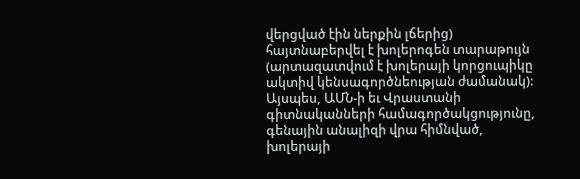վերցված էին ներքին լճերից) հայտնաբերվել է խոլերոգեն տարաթույն (արտազատվում է խոլերայի կորցուպիկը ակտիվ կենսագործնեության ժամանակ):
Այսպես, ԱՄՆ-ի եւ Վրաստանի գիտնականների համագործակցությունը, գենային անալիզի վրա հիմնված, խոլերայի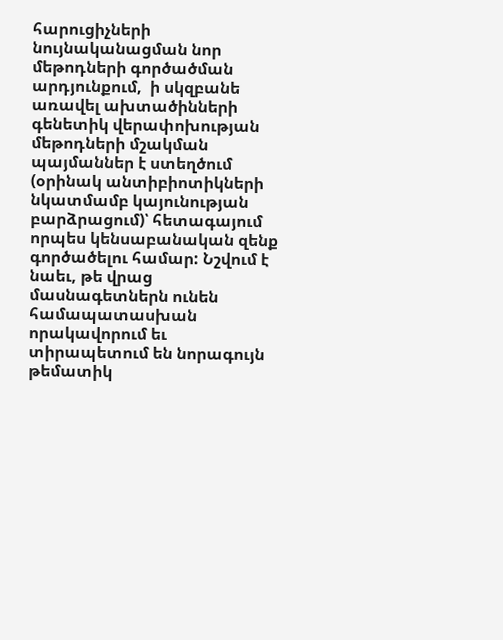հարուցիչների նույնականացման նոր մեթոդների գործածման արդյունքում,  ի սկզբանե առավել ախտածինների գենետիկ վերափոխության մեթոդների մշակման պայմաններ է ստեղծում (օրինակ անտիբիոտիկների նկատմամբ կայունության բարձրացում)՝ հետագայում որպես կենսաբանական զենք գործածելու համար: Նշվում է նաեւ, թե վրաց մասնագետներն ունեն համապատասխան որակավորում եւ տիրապետում են նորագույն թեմատիկ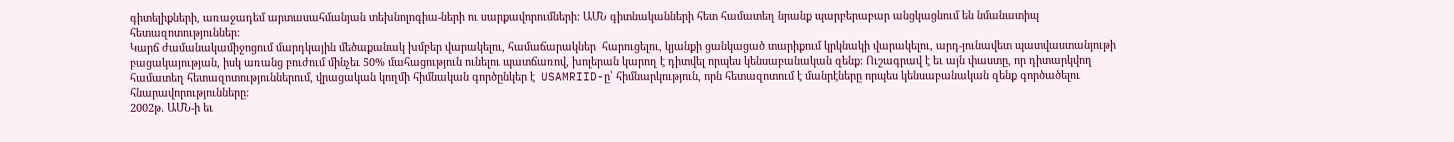գիտելիքների, առաջադեմ արտասահմանյան տեխնոլոգիա-ների ու սարքավորումների: ԱՄՆ գիտնականների հետ համատեղ նրանք պարբերաբար անցկացնում են նմանատիպ հետազոտություններ:
Կարճ ժամանակամիջոցում մարդկային մեծաքանակ խմբեր վարակելու, համաճարակներ  հարուցելու, կյանքի ցանկացած տարիքում կրկնակի վարակելու, արդ-յունավետ պատվաստանյութի  բացակայության, իսկ առանց բուժում մինչեւ 50% մահացություն ունելու պատճառով, խոլերան կարող է դիտվել որպես կենսաբանական զենք: Ուշագրավ է եւ այն փաստը, որ դիտարկվող համատեղ հետազոտություններում, վրացական կողմի հիմնական գործընկեր է  USAMRIID-ը՝ հիմնարկություն, որն հետազոտում է մանրէները որպես կենսաբանական զենք գործածելու հնարավորությունները:
2002թ. ԱՄՆ-ի եւ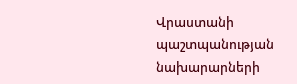Վրաստանի պաշտպանության նախարարների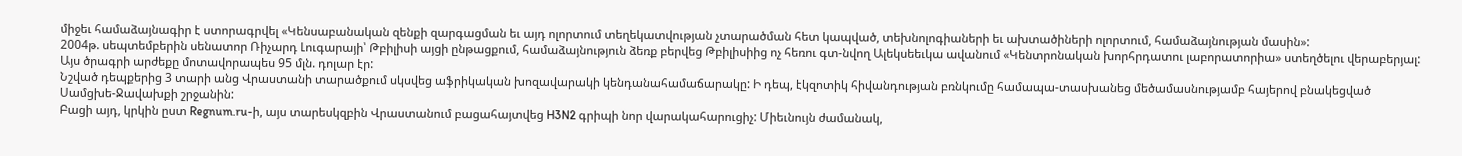միջեւ համաձայնագիր է ստորագրվել «Կենսաբանական զենքի զարգացման եւ այդ ոլորտում տեղեկատվության չտարածման հետ կապված, տեխնոլոգիաների եւ ախտածիների ոլորտում, համաձայնության մասին»:
2004թ. սեպտեմբերին սենատոր Ռիչարդ Լուգարայի՝ Թբիլիսի այցի ընթացքում, համաձայնություն ձեռք բերվեց Թբիլիսիից ոչ հեռու գտ-նվող Ալեկսեեւկա ավանում «Կենտրոնական խորհրդատու լաբորատորիա» ստեղծելու վերաբերյալ:
Այս ծրագրի արժեքը մոտավորապես 95 մլն. դոլար էր:
Նշված դեպքերից 3 տարի անց Վրաստանի տարածքում սկսվեց աֆրիկական խոզավարակի կենդանահամաճարակը: Ի դեպ, էկզոտիկ հիվանդության բռնկումը համապա-տասխանեց մեծամասնությամբ հայերով բնակեցված Սամցխե-Ջավախքի շրջանին:
Բացի այդ, կրկին ըստ Regnum.ru-ի, այս տարեսկզբին Վրաստանում բացահայտվեց H3N2 գրիպի նոր վարակահարուցիչ: Միեւնույն ժամանակ,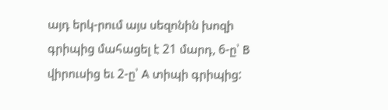այդ երկ-րում այս սեզոնին խոզի գրիպից մահացել է 21 մարդ, 6-ը՝ B վիրուսից եւ 2-ը՝ A տիպի գրիպից: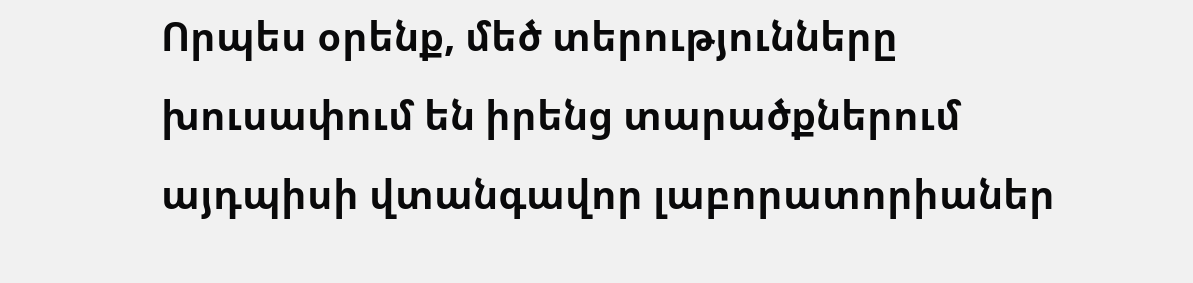Որպես օրենք, մեծ տերությունները խուսափում են իրենց տարածքներում այդպիսի վտանգավոր լաբորատորիաներ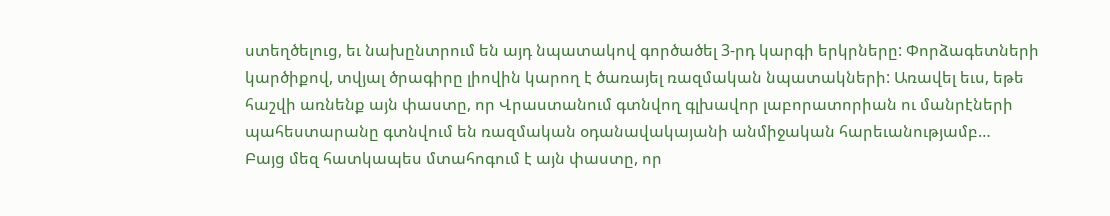ստեղծելուց, եւ նախընտրում են այդ նպատակով գործածել 3-րդ կարգի երկրները: Փորձագետների կարծիքով, տվյալ ծրագիրը լիովին կարող է ծառայել ռազմական նպատակների: Առավել եւս, եթե հաշվի առնենք այն փաստը, որ Վրաստանում գտնվող գլխավոր լաբորատորիան ու մանրէների պահեստարանը գտնվում են ռազմական օդանավակայանի անմիջական հարեւանությամբ…
Բայց մեզ հատկապես մտահոգում է այն փաստը, որ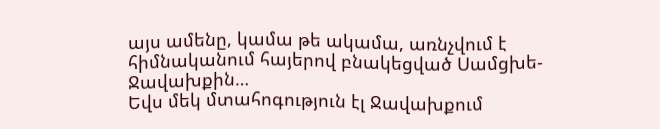այս ամենը, կամա թե ակամա, առնչվում է հիմնականում հայերով բնակեցված Սամցխե-Ջավախքին…
Եվս մեկ մտահոգություն էլ Ջավախքում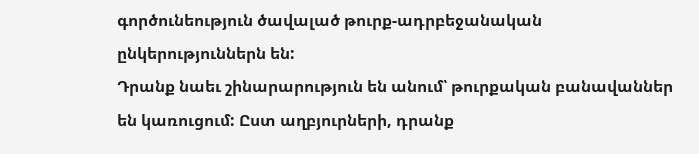գործունեություն ծավալած թուրք-ադրբեջանական ընկերություններն են:
Դրանք նաեւ շինարարություն են անում՝ թուրքական բանավաններ են կառուցում: Ըստ աղբյուրների, դրանք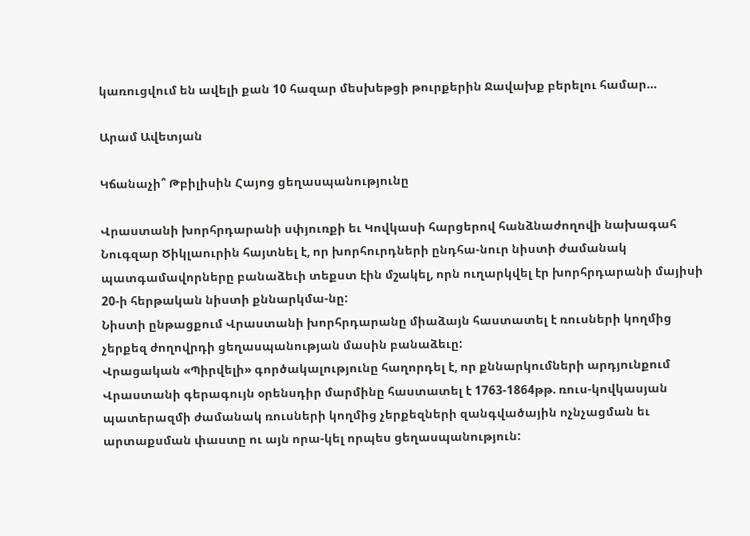կառուցվում են ավելի քան 10 հազար մեսխեթցի թուրքերին Ջավախք բերելու համար…

Արամ Ավետյան

Կճանաչի՞ Թբիլիսին Հայոց ցեղասպանությունը

Վրաստանի խորհրդարանի սփյուռքի եւ Կովկասի հարցերով հանձնաժողովի նախագահ Նուգզար Ծիկլաուրին հայտնել է, որ խորհուրդների ընդհա-նուր նիստի ժամանակ պատգամավորները բանաձեւի տեքստ էին մշակել, որն ուղարկվել էր խորհրդարանի մայիսի 20-ի հերթական նիստի քննարկմա-նը:
Նիստի ընթացքում Վրաստանի խորհրդարանը միաձայն հաստատել է ռուսների կողմից չերքեզ ժողովրդի ցեղասպանության մասին բանաձեւը:
Վրացական «Պիրվելի» գործակալությունը հաղորդել է, որ քննարկումների արդյունքում Վրաստանի գերագույն օրենսդիր մարմինը հաստատել է 1763-1864թթ. ռուս-կովկասյան պատերազմի ժամանակ ռուսների կողմից չերքեզների զանգվածային ոչնչացման եւ արտաքսման փաստը ու այն որա-կել որպես ցեղասպանություն: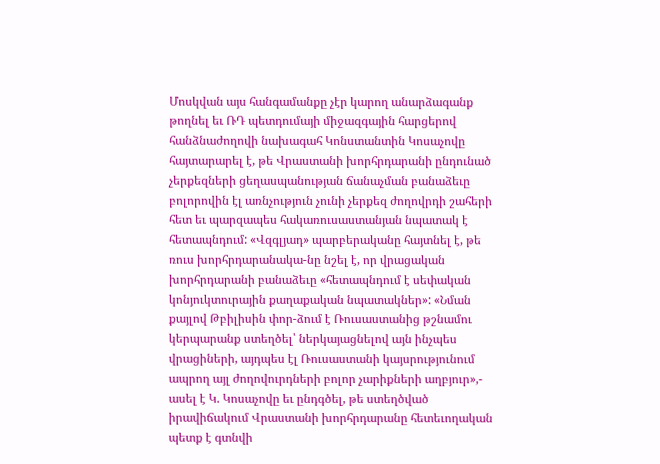Մոսկվան այս հանգամանքը չէր կարող անարձագանք թողնել եւ ՌԴ պետդումայի միջազգային հարցերով հանձնաժողովի նախագահ Կոնստանտին Կոսաչովը հայտարարել է, թե Վրաստանի խորհրդարանի ընդունած չերքեզների ցեղասպանության ճանաչման բանաձեւը բոլորովին էլ առնչություն չունի չերքեզ ժողովրդի շահերի հետ եւ պարզապես հակառուսաստանյան նպատակ է հետապնդում: «Վզգլյադ» պարբերականը հայտնել է, թե ռուս խորհրդարանակա-նը նշել է, որ վրացական խորհրդարանի բանաձեւը «հետապնդում է սեփական կոնյուկտուրային քաղաքական նպատակներ»: «Նման քայլով Թբիլիսին փոր-ձում է Ռուսաստանից թշնամու կերպարանք ստեղծել՝ ներկայացնելով այն ինչպես վրացիների, այդպես էլ Ռուսաստանի կայսրությունում ապրող այլ ժողովուրդների բոլոր չարիքների աղբյուր»,- ասել է Կ. Կոսաչովը եւ ընդգծել, թե ստեղծված իրավիճակում Վրաստանի խորհրդարանը հետեւողական պետք է գտնվի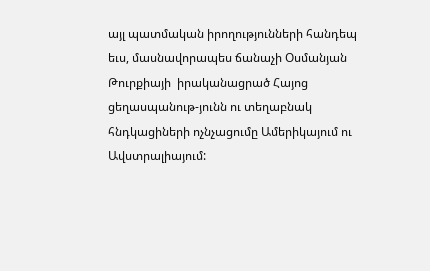այլ պատմական իրողությունների հանդեպ եւս, մասնավորապես ճանաչի Օսմանյան Թուրքիայի  իրականացրած Հայոց ցեղասպանութ-յունն ու տեղաբնակ հնդկացիների ոչնչացումը Ամերիկայում ու Ավստրալիայում: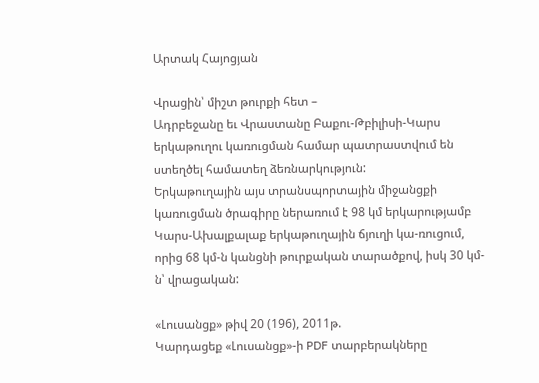Արտակ Հայոցյան

Վրացին՝ միշտ թուրքի հետ –
Ադրբեջանը եւ Վրաստանը Բաքու-Թբիլիսի-Կարս երկաթուղու կառուցման համար պատրաստվում են ստեղծել համատեղ ձեռնարկություն:
Երկաթուղային այս տրանսպորտային միջանցքի կառուցման ծրագիրը ներառում է 98 կմ երկարությամբ Կարս-Ախալքալաք երկաթուղային ճյուղի կա-ռուցում, որից 68 կմ-ն կանցնի թուրքական տարածքով, իսկ 30 կմ-ն՝ վրացական:

«Լուսանցք» թիվ 20 (196), 2011թ.
Կարդացեք «Լուսանցք»-ի PDF տարբերակները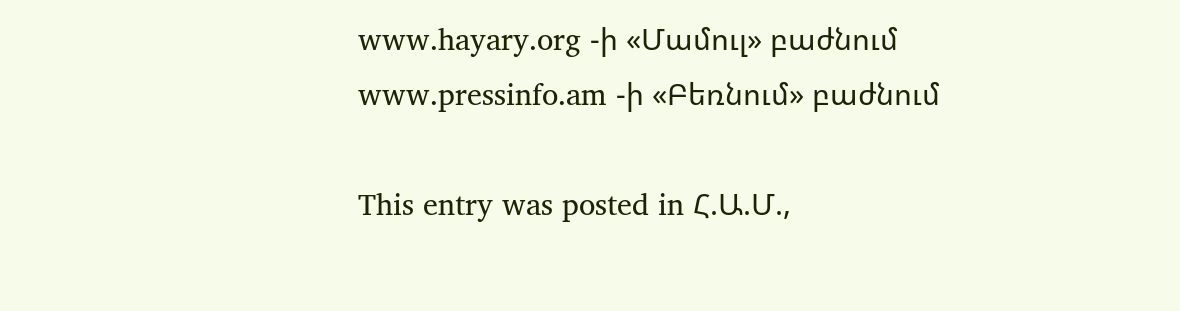www.hayary.org -ի «Մամուլ» բաժնում www.pressinfo.am -ի «Բեռնում» բաժնում

This entry was posted in Հ.Ա.Մ.,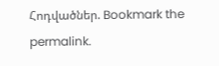Հոդվածներ. Bookmark the permalink.